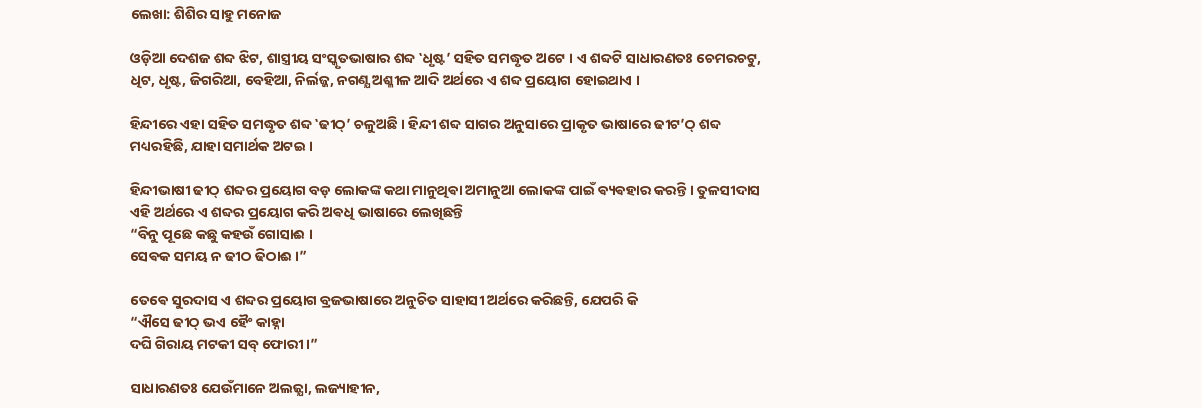ଲେଖା: ଶିଶିର ସାହୁ ମନୋଜ

ଓଡ଼ିଆ ଦେଶଜ ଶବ୍ଦ ଝିଟ, ଶାସ୍ତ୍ରୀୟ ସଂସ୍କୃତଭାଷାର ଶବ୍ଦ ‛ଧୃଷ୍ଟ’ ସହିତ ସମଦ୍ଧୃତ ଅଟେ । ଏ ଶବ୍ଦଟି ସାଧାରଣତଃ ଚେମରଚଟୁ, ଧିଟ, ଧୃଷ୍ଟ, ଜିଗରିଆ, ବେହିଆ, ନିର୍ଲଜ୍ଜ, ନଗଣ୍ଯ ଅଶ୍ଳୀଳ ଆଦି ଅର୍ଥରେ ଏ ଶବ୍ଦ ପ୍ରୟୋଗ ହୋଇଥାଏ ।

ହିନ୍ଦୀରେ ଏହା ସହିତ ସମଦ୍ଧୃତ ଶବ୍ଦ ‛ଢୀଠ୍’ ଚଳୁଅଛି । ହିନ୍ଦୀ ଶବ୍ଦ ସାଗର ଅନୁସାରେ ପ୍ରାକୃତ ଭାଷାରେ ଢୀଟ’ଠ୍ ଶବ୍ଦ ମଧ୍ୟରହିଛି, ଯାହା ସମାର୍ଥକ ଅଟଇ ।

ହିନ୍ଦୀଭାଷୀ ଢୀଠ୍ ଶବ୍ଦର ପ୍ରୟୋଗ ବଡ଼ ଲୋକଙ୍କ କଥା ମାନୁଥିଵା ଅମାନୁଆ ଲୋକଙ୍କ ପାଇଁ ଵ୍ୟଵହାର କରନ୍ତି । ତୁଳସୀଦାସ ଏହି ଅର୍ଥରେ ଏ ଶବ୍ଦର ପ୍ରୟୋଗ କରି ଅଵଧି ଭାଷାରେ ଲେଖିଛନ୍ତି
“ବିନୁ ପୂଛେ କଛୁ କହଉଁ ଗୋସାଈ ।
ସେଵକ ସମୟ ନ ଢୀଠ ଢିଠାଈ ।”

ତେଵେ ସୁରଦାସ ଏ ଶବ୍ଦର ପ୍ରୟୋଗ ବ୍ରଜଭାଷାରେ ଅନୁଚିତ ସାହାସୀ ଅର୍ଥରେ କରିଛନ୍ତି, ଯେପରି କି
“ଐସେ ଢୀଠ୍ ଭଏ ହୈଂ କାହ୍ନା
ଦଘି ଗିରାୟ ମଟକୀ ସବ୍ ଫୋରୀ ।”

ସାଧାରଣତଃ ଯେଉଁମାନେ ଅଲଜ୍ଯା, ଲଜ୍ୟାହୀନ,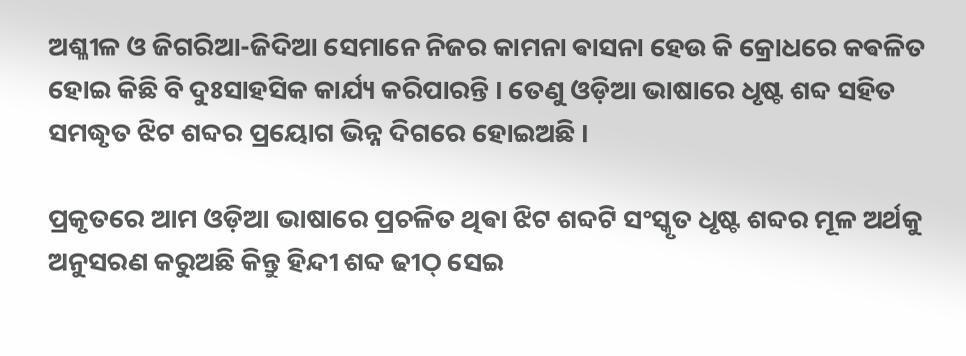ଅଶ୍ଳୀଳ ଓ ଜିଗରିଆ-ଜିଦିଆ ସେମାନେ ନିଜର କାମନା ଵାସନା ହେଉ କି କ୍ରୋଧରେ କଵଳିତ ହୋଇ କିଛି ବି ଦୁଃସାହସିକ କାର୍ଯ୍ୟ କରିପାରନ୍ତି । ତେଣୁ ଓଡ଼ିଆ ଭାଷାରେ ଧୃଷ୍ଟ ଶବ୍ଦ ସହିତ ସମଦ୍ଧୃତ ଝିଟ ଶବ୍ଦର ପ୍ରୟୋଗ ଭିନ୍ନ ଦିଗରେ ହୋଇଅଛି ।

ପ୍ରକୃତରେ ଆମ ଓଡ଼ିଆ ଭାଷାରେ ପ୍ରଚଳିତ ଥିଵା ଝିଟ ଶବ୍ଦଟି ସଂସ୍କୃତ ଧୃଷ୍ଟ ଶବ୍ଦର ମୂଳ ଅର୍ଥକୁ ଅନୁସରଣ କରୁଅଛି କିନ୍ତୁ ହିନ୍ଦୀ ଶବ୍ଦ ଢୀଠ୍ ସେଇ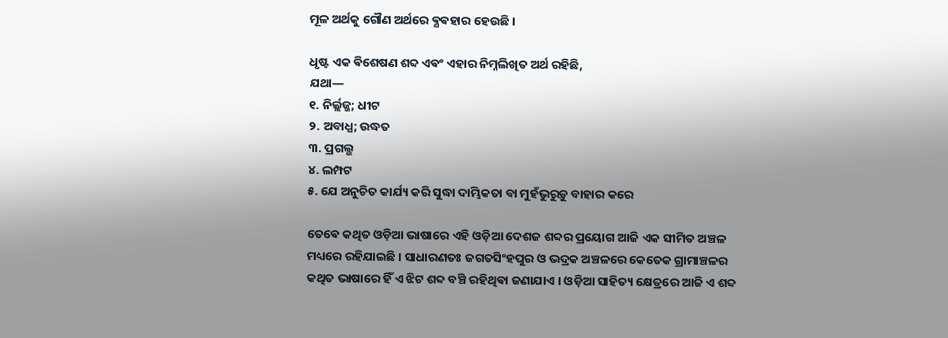ମୂଳ ଅର୍ଥକୁ ଗୌଣ ଅର୍ଥରେ ଵ୍ଯଵହାର ହେଉଛି ।

ଧୃଷ୍ଟ ଏକ ଵିଶେଷଣ ଶବ୍ଦ ଏଵଂ ଏହାର ନିମ୍ନଲିଖିତ ଅର୍ଥ ରହିଛି,
ଯଥା―
୧. ନିର୍ଲ୍ଲଜ୍ଜ; ଧୀଟ
୨. ଅବାଧ୍ଯ; ଉଦ୍ଧତ
୩. ପ୍ରଗଲ୍ଭ
୪. ଲମ୍ପଟ
୫. ଯେ ଅନୁଚିତ କାର୍ଯ୍ୟ କରି ସୁଦ୍ଧା ଦାମ୍ଭିକତା ବା ମୁହଁଭୁରୁଡ଼ୁ ବାହାର କରେ

ତେଵେ କଥିତ ଓଡ଼ିଆ ଭାଷାରେ ଏହି ଓଡ଼ିଆ ଦେଶଜ ଶବ୍ଦର ପ୍ରୟୋଗ ଆଜି ଏକ ସୀମିତ ଅଞ୍ଚଳ ମଧ୍ୟରେ ରହିଯାଇଛି । ସାଧାରଣତଃ ଜଗତସିଂହପୁର ଓ ଭଦ୍ରକ ଅଞ୍ଚଳରେ କେତେକ ଗ୍ରାମାଞ୍ଚଳର କଥିତ ଭାଷାରେ ହିଁ ଏ ଝିଟ ଶବ୍ଦ ବଞ୍ଚି ରହିଥିଵା ଜଣାଯାଏ । ଓଡ଼ିଆ ସାହିତ୍ୟ କ୍ଷେତ୍ରରେ ଆଜି ଏ ଶବ୍ଦ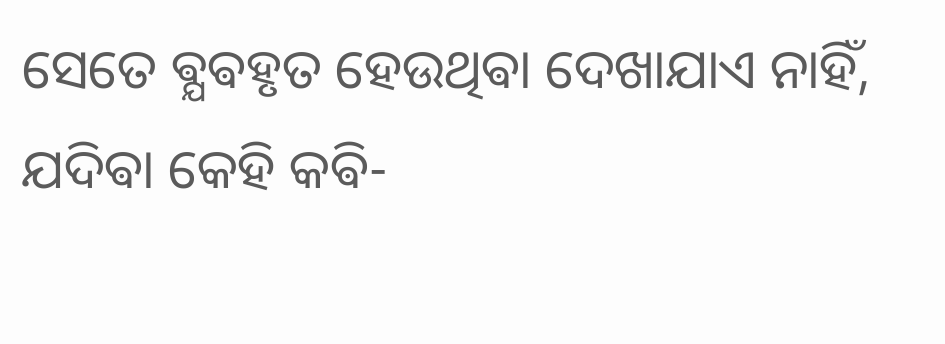ସେତେ ଵ୍ଯଵହୃତ ହେଉଥିଵା ଦେଖାଯାଏ ନାହିଁ, ଯଦିଵା କେହି କଵି-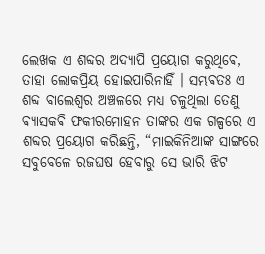ଲେଖକ ଏ ଶବ୍ଦର ଅଦ୍ଯାପି ପ୍ରୟୋଗ କରୁଥିଵେ, ତାହା ଲୋକପ୍ରିୟ ହୋଇପାରିନାହିଁ । ସମ୍ଭଵତଃ ଏ ଶବ୍ଦ ବାଲେଶ୍ବର ଅଞ୍ଚଳରେ ମଧ୍ୟ ଚଳୁଥିଲା ତେଣୁ ଵ୍ଯାସକଵି ଫକୀରମୋହନ ତାଙ୍କର ଏକ ଗଳ୍ପରେ ଏ ଶବ୍ଦର ପ୍ରୟୋଗ କରିଛନ୍ତି, “ମାଇକିନିଆଙ୍କ ସାଙ୍ଗରେ ସବୁବେଳେ ରଜଘଷ ହେବାରୁ ସେ ଭାରି ଝିଟ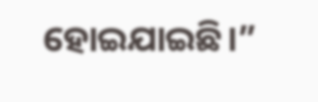ହୋଇଯାଇଛି।”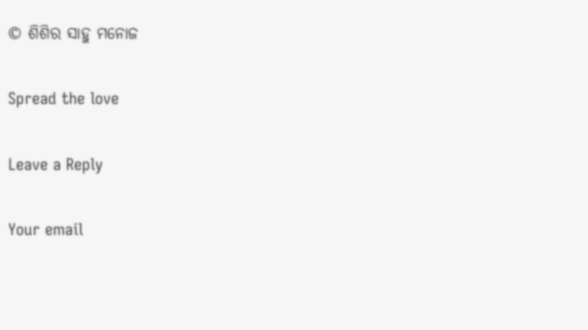© ଶିଶିର ସାହୁ ମନୋଜ

Spread the love

Leave a Reply

Your email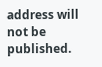address will not be published.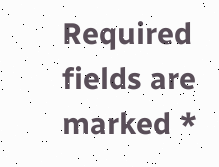Required fields are marked *